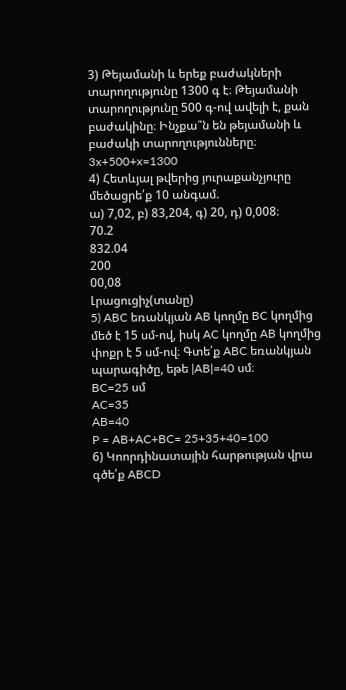3) Թեյամանի և երեք բաժակների տարողությունը 1300 գ է։ Թեյամանի տարողությունը 500 գ-ով ավելի է, քան բաժակինը։ Ինչքա՞ն են թեյամանի և բաժակի տարողությունները։
3x+500+x=1300
4) Հետևյալ թվերից յուրաքանչյուրը մեծացրե՛ք 10 անգամ.
ա) 7,02, բ) 83,204, գ) 20, դ) 0,008։
70.2
832.04
200
00,08
Լրացուցիչ(տանը)
5) ABC եռանկյան AB կողմը BC կողմից մեծ է 15 սմ-ով, իսկ AC կողմը AB կողմից փոքր է 5 սմ-ով։ Գտե՛ք ABC եռանկյան պարագիծը, եթե |AB|=40 սմ։
BC=25 սմ
AC=35
AB=40
P = AB+AC+BC= 25+35+40=100
6) Կոորդինատային հարթության վրա գծե՛ք ABCD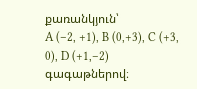քառանկյուն՝
A (–2, +1), B (0,+3), C (+3, 0), D (+1,–2) գագաթներով։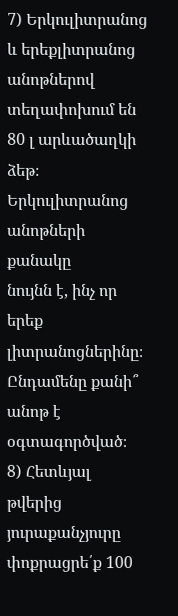7) Երկուլիտրանոց և երեքլիտրանոց անոթներով տեղափոխում են 80 լ արևածաղկի ձեթ։ Երկուլիտրանոց անոթների քանակը
նույնն է, ինչ որ երեք լիտրանոցներինը։ Ընդամենը քանի՞ անոթ է օգտագործված։
8) Հետևյալ թվերից յուրաքանչյուրը փոքրացրե՛ք 100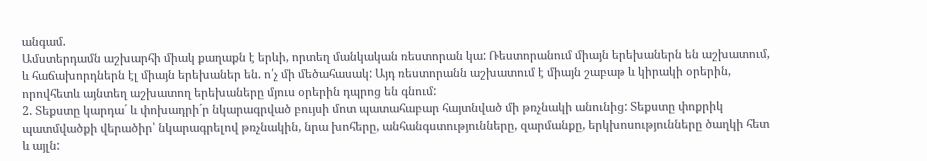անգամ.
Ամստերդամն աշխարհի միակ քաղաքն է երևի, որտեղ մանկական ռեստորան կա: Ռեստորանում միայն երեխաներն են աշխատում, և հաճախորդներն էլ միայն երեխաներ են. ո՛չ մի մեծահասակ: Այդ ռեստորանն աշխատում է միայն շաբաթ և կիրակի օրերին, որովհետև այնտեղ աշխատող երեխաները մյուս օրերին դպրոց են գնում:
2. Տեքստը կարդա´ և փոխադրի´ր նկարագրված բույսի մոտ պատահաբար հայտնված մի թռչնակի անունից: Տեքստը փոքրիկ պատմվածքի վերածիր՝ նկարագրելով թռչնակին, նրա խոհերը, անհանգստությունները, զարմանքը, երկխոսությունները ծաղկի հետ և այլն: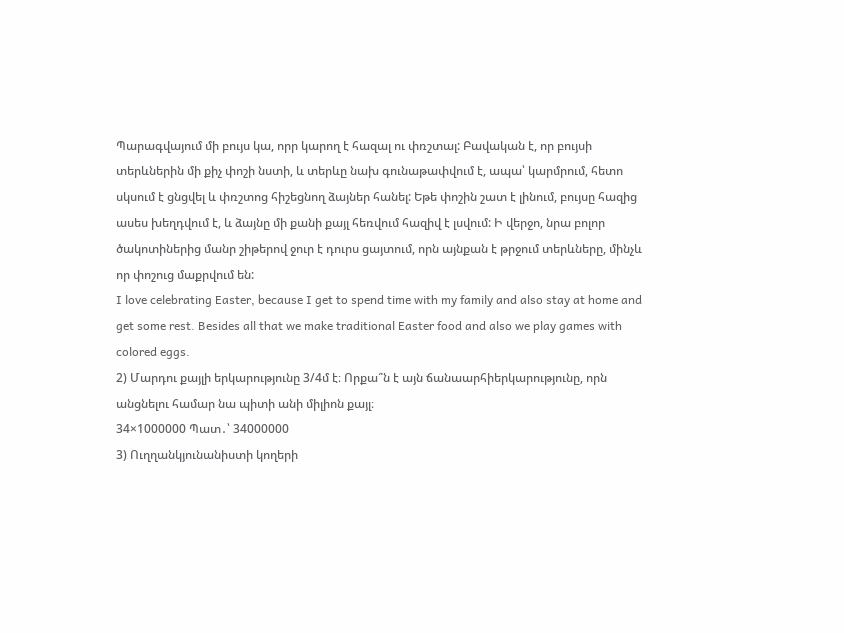Պարագվայում մի բույս կա, որր կարող է հազալ ու փռշտալ: Բավական է, որ բույսի տերևներին մի քիչ փոշի նստի, և տերևը նախ գունաթափվում է, ապա՝ կարմրում, հետո սկսում է ցնցվել և փռշտոց հիշեցնող ձայներ հանել: Եթե փոշին շատ է լինում, բույսը հազից ասես խեղդվում է, և ձայնը մի քանի քայլ հեռվում հազիվ է լսվում: Ի վերջո, նրա բոլոր ծակոտիներից մանր շիթերով ջուր է դուրս ցայտում, որն այնքան է թրջում տերևները, մինչև որ փոշուց մաքրվում են:
I love celebrating Easter, because I get to spend time with my family and also stay at home and get some rest. Besides all that we make traditional Easter food and also we play games with colored eggs.
2) Մարդու քայլի երկարությունը 3/4մ է։ Որքա՞ն է այն ճանաարհիերկարությունը, որն անցնելու համար նա պիտի անի միլիոն քայլ։
34×1000000 Պատ․՝ 34000000
3) Ուղղանկյունանիստի կողերի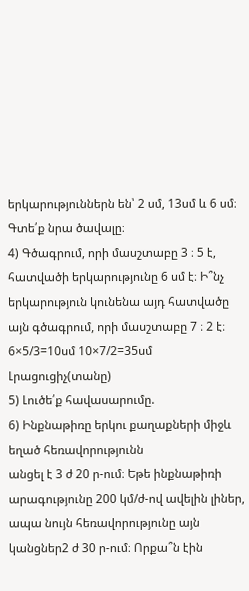երկարություններն են՝ 2 սմ, 13սմ և 6 սմ։ Գտե՛ք նրա ծավալը։
4) Գծագրում, որի մասշտաբը 3 ։ 5 է, հատվածի երկարությունը 6 սմ է։ Ի՞նչ երկարություն կունենա այդ հատվածը այն գծագրում, որի մասշտաբը 7 ։ 2 է։
6×5/3=10սմ 10×7/2=35սմ
Լրացուցիչ(տանը)
5) Լուծե՛ք հավասարումը.
6) Ինքնաթիռը երկու քաղաքների միջև եղած հեռավորությունն
անցել է 3 ժ 20 ր‐ում։ Եթե ինքնաթիռի արագությունը 200 կմ/ժ‐ով ավելին լիներ, ապա նույն հեռավորությունը այն կանցներ2 ժ 30 ր‐ում։ Որքա՞ն էին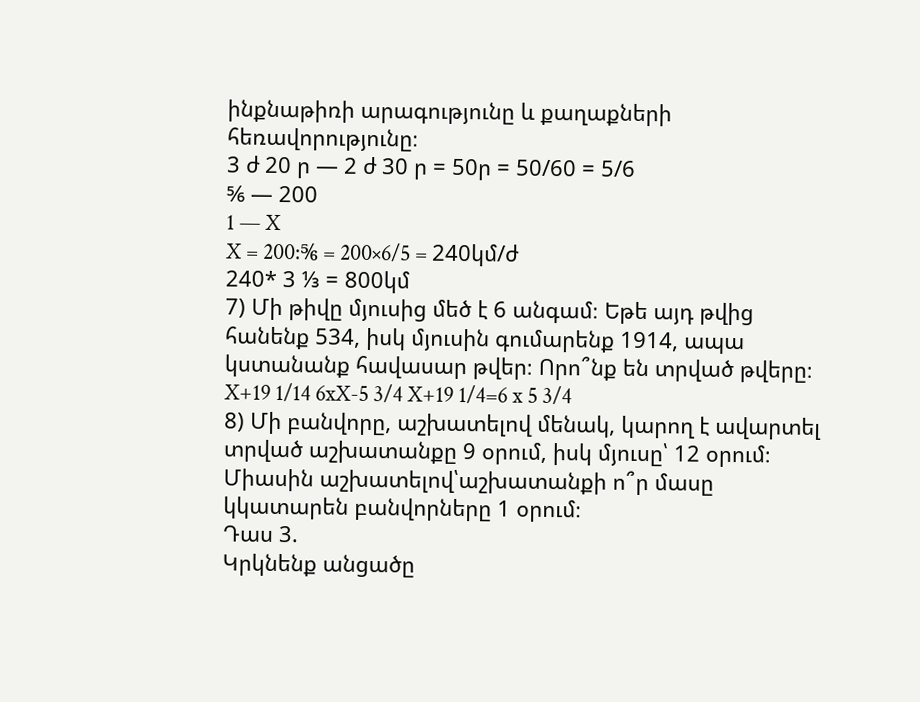ինքնաթիռի արագությունը և քաղաքների հեռավորությունը։
3 ժ 20 ր — 2 ժ 30 ր = 50ր = 50/60 = 5/6
⅚ — 200
1 — X
X = 200:⅚ = 200×6/5 = 240կմ/ժ
240* 3 ⅓ = 800կմ
7) Մի թիվը մյուսից մեծ է 6 անգամ։ Եթե այդ թվից հանենք 534, իսկ մյուսին գումարենք 1914, ապա կստանանք հավասար թվեր։ Որո՞նք են տրված թվերը։
X+19 1/14 6xX-5 3/4 X+19 1/4=6 x 5 3/4
8) Մի բանվորը, աշխատելով մենակ, կարող է ավարտել տրված աշխատանքը 9 օրում, իսկ մյուսը՝ 12 օրում։ Միասին աշխատելով՝աշխատանքի ո՞ր մասը կկատարեն բանվորները 1 օրում։
Դաս 3.
Կրկնենք անցածը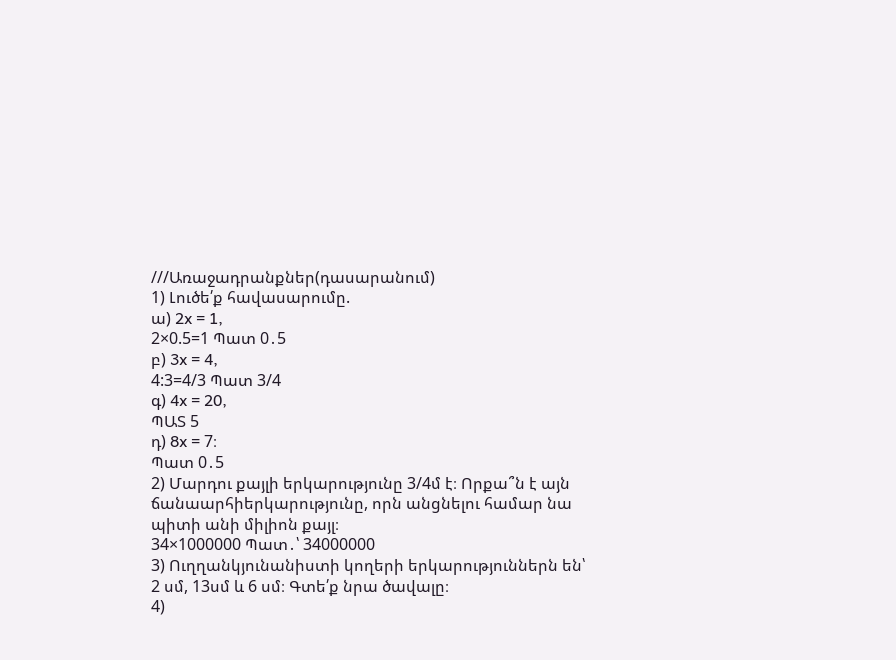///Առաջադրանքներ(դասարանում)
1) Լուծե՛ք հավասարումը.
ա) 2x = 1,
2×0.5=1 Պատ 0․5
բ) 3x = 4,
4:3=4/3 Պատ 3/4
գ) 4x = 20,
ՊԱՏ 5
դ) 8x = 7։
Պատ 0․5
2) Մարդու քայլի երկարությունը 3/4մ է։ Որքա՞ն է այն ճանաարհիերկարությունը, որն անցնելու համար նա պիտի անի միլիոն քայլ։
34×1000000 Պատ․՝ 34000000
3) Ուղղանկյունանիստի կողերի երկարություններն են՝ 2 սմ, 13սմ և 6 սմ։ Գտե՛ք նրա ծավալը։
4)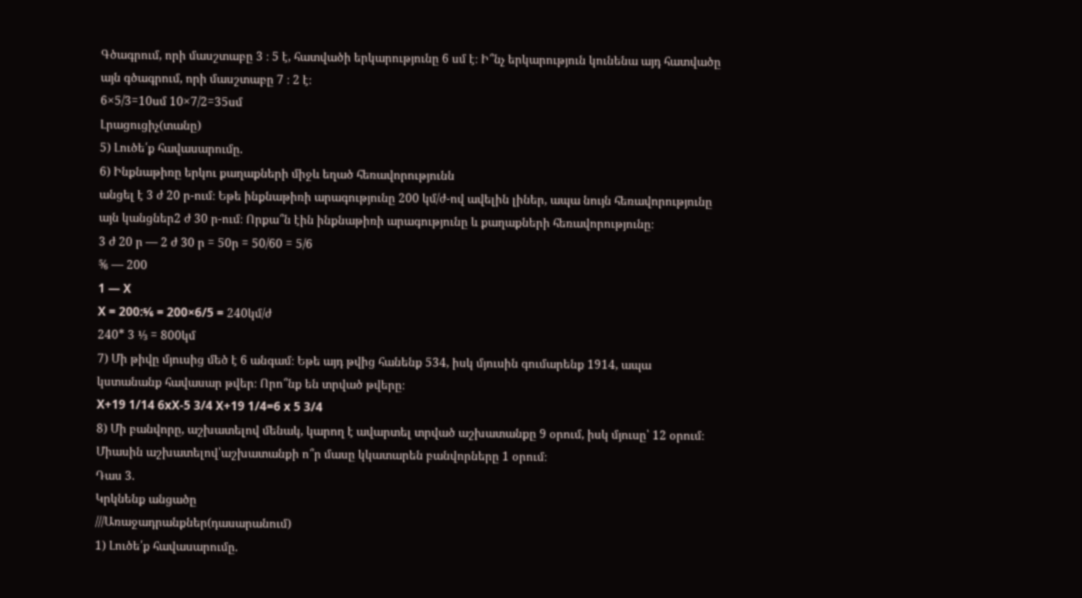Գծագրում, որի մասշտաբը 3 ։ 5 է, հատվածի երկարությունը 6 սմ է։ Ի՞նչ երկարություն կունենա այդ հատվածը այն գծագրում, որի մասշտաբը 7 ։ 2 է։
6×5/3=10սմ 10×7/2=35սմ
Լրացուցիչ(տանը)
5) Լուծե՛ք հավասարումը.
6) Ինքնաթիռը երկու քաղաքների միջև եղած հեռավորությունն
անցել է 3 ժ 20 ր‐ում։ Եթե ինքնաթիռի արագությունը 200 կմ/ժ‐ով ավելին լիներ, ապա նույն հեռավորությունը այն կանցներ2 ժ 30 ր‐ում։ Որքա՞ն էին ինքնաթիռի արագությունը և քաղաքների հեռավորությունը։
3 ժ 20 ր — 2 ժ 30 ր = 50ր = 50/60 = 5/6
⅚ — 200
1 — X
X = 200:⅚ = 200×6/5 = 240կմ/ժ
240* 3 ⅓ = 800կմ
7) Մի թիվը մյուսից մեծ է 6 անգամ։ Եթե այդ թվից հանենք 534, իսկ մյուսին գումարենք 1914, ապա կստանանք հավասար թվեր։ Որո՞նք են տրված թվերը։
X+19 1/14 6xX-5 3/4 X+19 1/4=6 x 5 3/4
8) Մի բանվորը, աշխատելով մենակ, կարող է ավարտել տրված աշխատանքը 9 օրում, իսկ մյուսը՝ 12 օրում։ Միասին աշխատելով՝աշխատանքի ո՞ր մասը կկատարեն բանվորները 1 օրում։
Դաս 3.
Կրկնենք անցածը
///Առաջադրանքներ(դասարանում)
1) Լուծե՛ք հավասարումը.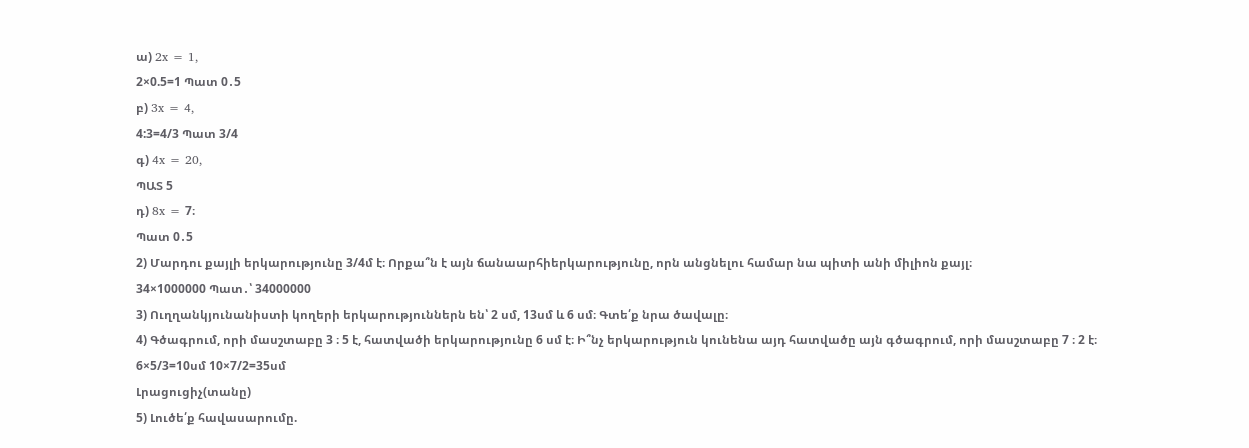ա) 2x = 1,
2×0.5=1 Պատ 0․5
բ) 3x = 4,
4:3=4/3 Պատ 3/4
գ) 4x = 20,
ՊԱՏ 5
դ) 8x = 7։
Պատ 0․5
2) Մարդու քայլի երկարությունը 3/4մ է։ Որքա՞ն է այն ճանաարհիերկարությունը, որն անցնելու համար նա պիտի անի միլիոն քայլ։
34×1000000 Պատ․՝ 34000000
3) Ուղղանկյունանիստի կողերի երկարություններն են՝ 2 սմ, 13սմ և 6 սմ։ Գտե՛ք նրա ծավալը։
4) Գծագրում, որի մասշտաբը 3 ։ 5 է, հատվածի երկարությունը 6 սմ է։ Ի՞նչ երկարություն կունենա այդ հատվածը այն գծագրում, որի մասշտաբը 7 ։ 2 է։
6×5/3=10սմ 10×7/2=35սմ
Լրացուցիչ(տանը)
5) Լուծե՛ք հավասարումը.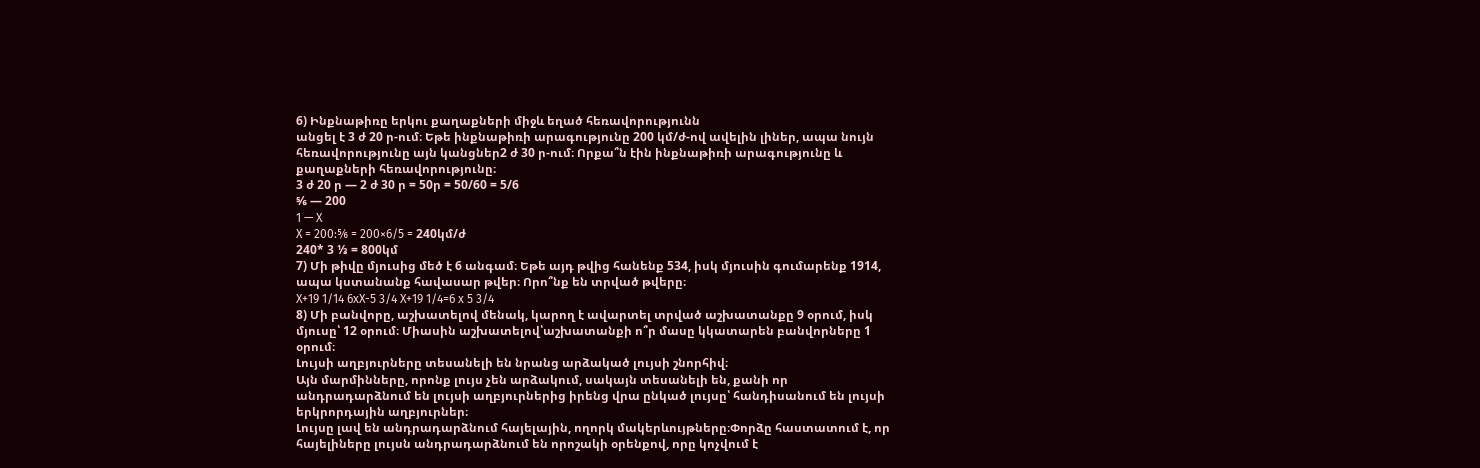6) Ինքնաթիռը երկու քաղաքների միջև եղած հեռավորությունն
անցել է 3 ժ 20 ր‐ում։ Եթե ինքնաթիռի արագությունը 200 կմ/ժ‐ով ավելին լիներ, ապա նույն հեռավորությունը այն կանցներ2 ժ 30 ր‐ում։ Որքա՞ն էին ինքնաթիռի արագությունը և քաղաքների հեռավորությունը։
3 ժ 20 ր — 2 ժ 30 ր = 50ր = 50/60 = 5/6
⅚ — 200
1 — X
X = 200:⅚ = 200×6/5 = 240կմ/ժ
240* 3 ⅓ = 800կմ
7) Մի թիվը մյուսից մեծ է 6 անգամ։ Եթե այդ թվից հանենք 534, իսկ մյուսին գումարենք 1914, ապա կստանանք հավասար թվեր։ Որո՞նք են տրված թվերը։
X+19 1/14 6xX-5 3/4 X+19 1/4=6 x 5 3/4
8) Մի բանվորը, աշխատելով մենակ, կարող է ավարտել տրված աշխատանքը 9 օրում, իսկ մյուսը՝ 12 օրում։ Միասին աշխատելով՝աշխատանքի ո՞ր մասը կկատարեն բանվորները 1 օրում։
Լույսի աղբյուրները տեսանելի են նրանց արձակած լույսի շնորհիվ։
Այն մարմինները, որոնք լույս չեն արձակում, սակայն տեսանելի են, քանի որ անդրադարձնում են լույսի աղբյուրներից իրենց վրա ընկած լույսը՝ հանդիսանում են լույսի երկրորդային աղբյուրներ։
Լույսը լավ են անդրադարձնում հայելային, ողորկ մակերևույթները։Փորձը հաստատում է, որ հայելիները լույսն անդրադարձնում են որոշակի օրենքով, որը կոչվում է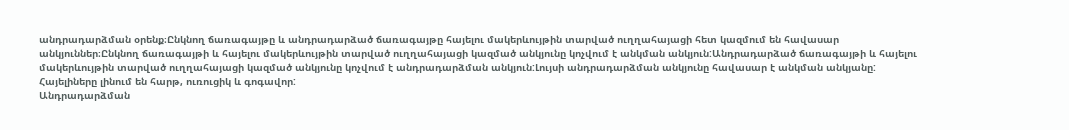անդրադարձման օրենք։Ընկնող ճառագայթը և անդրադարձած ճառագայթը հայելու մակերևույթին տարված ուղղահայացի հետ կազմում են հավասար անկյուններ։Ընկնող ճառագայթի և հայելու մակերևույթին տարված ուղղահայացի կազմած անկյունը կոչվում է անկման անկյուն:Անդրադարձած ճառագայթի և հայելու մակերևույթին տարված ուղղահայացի կազմած անկյունը կոչվում է անդրադարձման անկյուն:Լույսի անդրադարձման անկյունը հավասար է անկման անկյանը:
Հայելիները լինում են հարթ, ուռուցիկ և գոգավոր:
Անդրադարձման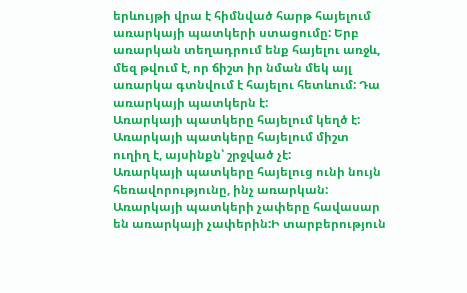երևույթի վրա է հիմնված հարթ հայելում առարկայի պատկերի ստացումը: Երբ առարկան տեղադրում ենք հայելու առջև, մեզ թվում է, որ ճիշտ իր նման մեկ այլ առարկա գտնվում է հայելու հետևում: Դա առարկայի պատկերն է:
Առարկայի պատկերը հայելում կեղծ է:
Առարկայի պատկերը հայելում միշտ ուղիղ է, այսինքն՝ շրջված չէ:
Առարկայի պատկերը հայելուց ունի նույն հեռավորությունը, ինչ առարկան:
Առարկայի պատկերի չափերը հավասար են առարկայի չափերին:Ի տարբերություն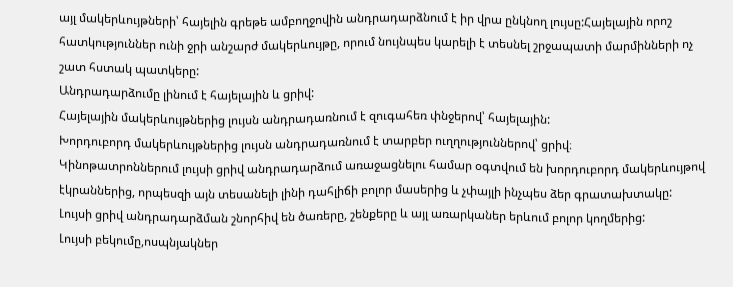այլ մակերևույթների՝ հայելին գրեթե ամբողջովին անդրադարձնում է իր վրա ընկնող լույսը:Հայելային որոշ հատկություններ ունի ջրի անշարժ մակերևույթը, որում նույնպես կարելի է տեսնել շրջապատի մարմինների ոչ շատ հստակ պատկերը:
Անդրադարձումը լինում է հայելային և ցրիվ:
Հայելային մակերևույթներից լույսն անդրադառնում է զուգահեռ փնջերով՝ հայելային:
Խորդուբորդ մակերևույթներից լույսն անդրադառնում է տարբեր ուղղություններով՝ ցրիվ։
Կինոթատրոններում լույսի ցրիվ անդրադարձում առաջացնելու համար օգտվում են խորդուբորդ մակերևույթով էկրաններից, որպեսզի այն տեսանելի լինի դահլիճի բոլոր մասերից և չփայլի ինչպես ձեր գրատախտակը:
Լույսի ցրիվ անդրադարձման շնորհիվ են ծառերը, շենքերը և այլ առարկաներ երևում բոլոր կողմերից:
Լույսի բեկումը,ոսպնյակներ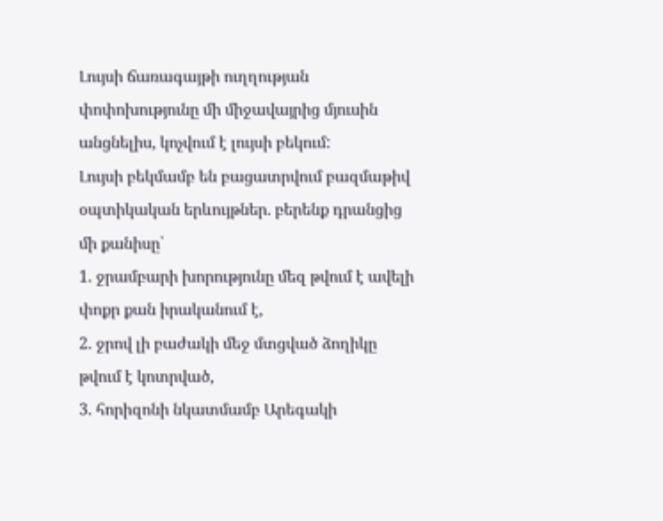Լույսի ճառագայթի ուղղության փոփոխությունը մի միջավայրից մյուսին անցնելիս, կոչվում է լույսի բեկում:
Լույսի բեկմամբ են բացատրվում բազմաթիվ օպտիկական երևույթներ. բերենք դրանցից մի քանիսը՝
1. ջրամբարի խորությունը մեզ թվում է ավելի փոքր քան իրականում է,
2. ջրով լի բաժակի մեջ մտցված ձողիկը թվում է կոտրված,
3. հորիզոնի նկատմամբ Արեգակի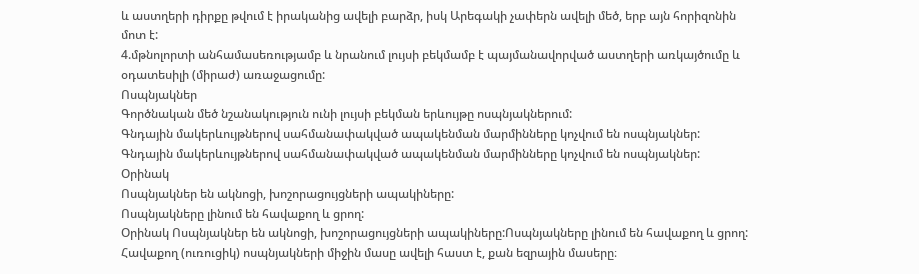և աստղերի դիրքը թվում է իրականից ավելի բարձր, իսկ Արեգակի չափերն ավելի մեծ, երբ այն հորիզոնին մոտ է:
4.մթնոլորտի անհամասեռությամբ և նրանում լույսի բեկմամբ է պայմանավորված աստղերի առկայծումը և օդատեսիլի (միրաժ) առաջացումը:
Ոսպնյակներ
Գործնական մեծ նշանակություն ունի լույսի բեկման երևույթը ոսպնյակներում:
Գնդային մակերևույթներով սահմանափակված ապակենման մարմինները կոչվում են ոսպնյակներ:
Գնդային մակերևույթներով սահմանափակված ապակենման մարմինները կոչվում են ոսպնյակներ:
Օրինակ
Ոսպնյակներ են ակնոցի, խոշորացույցների ապակիները:
Ոսպնյակները լինում են հավաքող և ցրող:
Օրինակ Ոսպնյակներ են ակնոցի, խոշորացույցների ապակիները:Ոսպնյակները լինում են հավաքող և ցրող: Հավաքող (ուռուցիկ) ոսպնյակների միջին մասը ավելի հաստ է, քան եզրային մասերը։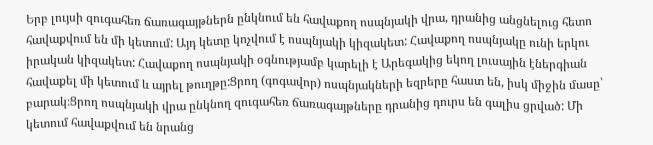Երբ լույսի զուգահեռ ճառագայթներն ընկնում են հավաքող ոսպնյակի վրա, դրանից անցնելուց հետո հավաքվում են մի կետում: Այդ կետը կոչվում է ոսպնյակի կիզակետ: Հավաքող ոսպնյակը ունի երկու իրական կիզակետ: Հավաքող ոսպնյակի օգնությամբ կարելի է Արեգակից եկող լուսային էներգիան հավաքել մի կետում և այրել թուղթը:Ցրող (գոգավոր) ոսպնյակների եզրերը հաստ են, իսկ միջին մասը՝ բարակ։Ցրող ոսպնյակի վրա ընկնող զուգահեռ ճառագայթները դրանից դուրս են գալիս ցրված: Մի կետում հավաքվում են նրանց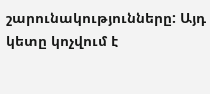շարունակությունները: Այդ կետը կոչվում է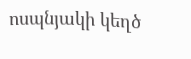ոսպնյակի կեղծ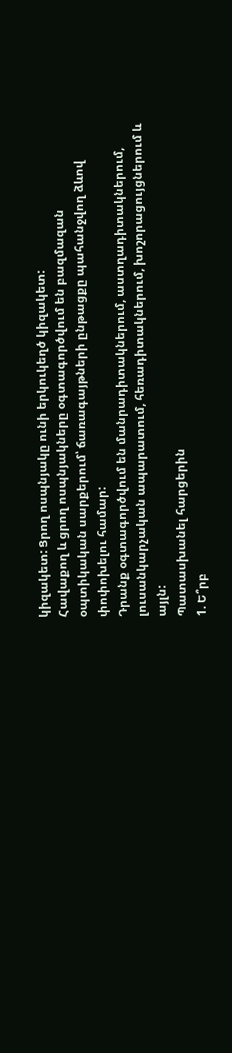կիզակետ: Ցրող ոսպնյակը ունի երկուկեղծ կիզակետ:
Հավաքող և ցրող ոսպնյակները օգտագործվում են բազմազան օպտիկական սարքերում՝ ճառագայթների ընթացքը պահանջվող ձևով փոփոխելու համար:
Դրանք օգտագործվում են մանրադիտակներում, աստղադիտակներում, լուսանկարչական ապարատում, հեռադիտակներում, խոշորացույցներում և այլն:
Պատասխանել հարցերին
1. Ե՞րբ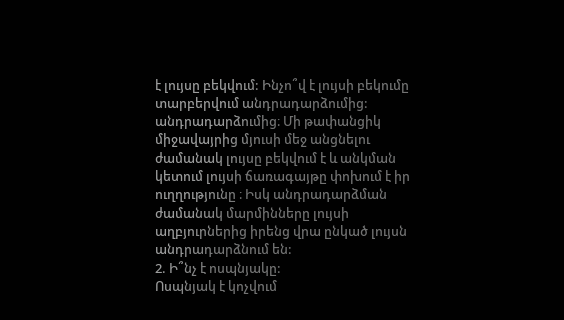է լույսը բեկվում: Ինչո՞վ է լույսի բեկումը տարբերվում անդրադարձումից:
անդրադարձումից։ Մի թափանցիկ միջավայրից մյուսի մեջ անցնելու ժամանակ լույսը բեկվում է և անկման կետում լույսի ճառագայթը փոխում է իր ուղղությունը ։ Իսկ անդրադարձման ժամանակ մարմինները լույսի աղբյուրներից իրենց վրա ընկած լույսն անդրադարձնում են:
2. Ի՞նչ է ոսպնյակը:
Ոսպնյակ է կոչվում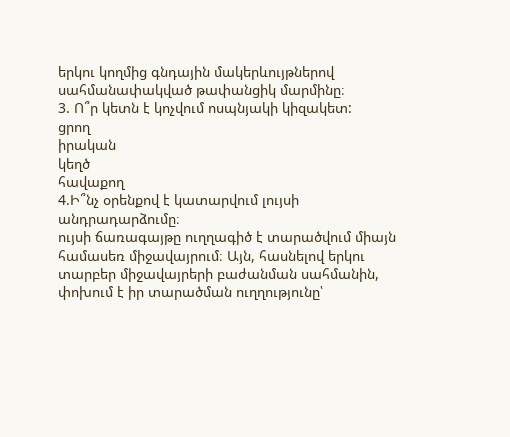երկու կողմից գնդային մակերևույթներով սահմանափակված թափանցիկ մարմինը։
3. Ո՞ր կետն է կոչվում ոսպնյակի կիզակետ:
ցրող
իրական
կեղծ
հավաքող
4.Ի՞նչ օրենքով է կատարվում լույսի անդրադարձումը։
ույսի ճառագայթը ուղղագիծ է տարածվում միայն համասեռ միջավայրում։ Այն, հասնելով երկու տարբեր միջավայրերի բաժանման սահմանին, փոխում է իր տարածման ուղղությունը՝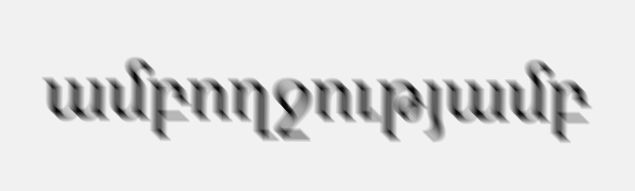ամբողջությամբ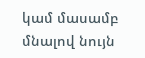կամ մասամբ մնալով նույն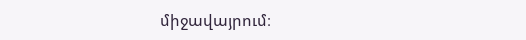միջավայրում։